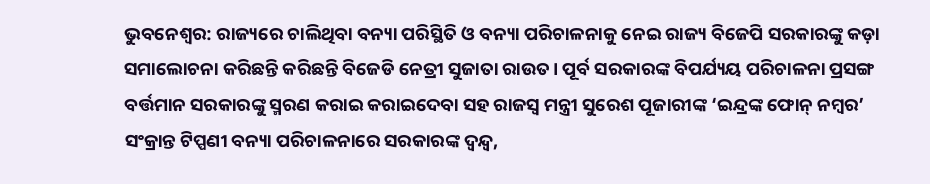ଭୁବନେଶ୍ୱର: ରାଜ୍ୟରେ ଚାଲିଥିବା ବନ୍ୟା ପରିସ୍ଥିତି ଓ ବନ୍ୟା ପରିଚାଳନାକୁ ନେଇ ରାଜ୍ୟ ବିଜେପି ସରକାରଙ୍କୁ କଡ଼ା ସମାଲୋଚନା କରିଛନ୍ତି କରିଛନ୍ତି ବିଜେଡି ନେତ୍ରୀ ସୁଜାତା ରାଉତ। ପୂର୍ବ ସରକାରଙ୍କ ବିପର୍ଯ୍ୟୟ ପରିଚାଳନା ପ୍ରସଙ୍ଗ ବର୍ତ୍ତମାନ ସରକାରଙ୍କୁ ସ୍ମରଣ କରାଇ କରାଇଦେବା ସହ ରାଜସ୍ୱ ମନ୍ତ୍ରୀ ସୁରେଶ ପୂଜାରୀଙ୍କ ‘ଇନ୍ଦ୍ରଙ୍କ ଫୋନ୍ ନମ୍ବର’ ସଂକ୍ରାନ୍ତ ଟିପ୍ପଣୀ ବନ୍ୟା ପରିଚାଳନାରେ ସରକାରଙ୍କ ଦ୍ୱନ୍ଦ୍ୱ,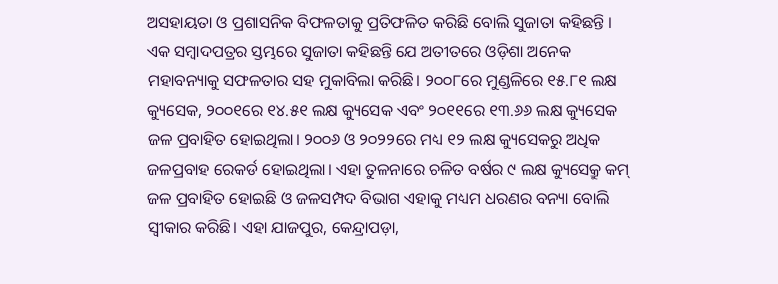ଅସହାୟତା ଓ ପ୍ରଶାସନିକ ବିଫଳତାକୁ ପ୍ରତିଫଳିତ କରିଛି ବୋଲି ସୁଜାତା କହିଛନ୍ତି ।
ଏକ ସମ୍ବାଦପତ୍ରର ସ୍ତମ୍ଭରେ ସୁଜାତା କହିଛନ୍ତି ଯେ ଅତୀତରେ ଓଡ଼ିଶା ଅନେକ ମହାବନ୍ୟାକୁ ସଫଳତାର ସହ ମୁକାବିଲା କରିଛି। ୨୦୦୮ରେ ମୁଣ୍ଡଳିରେ ୧୫.୮୧ ଲକ୍ଷ କ୍ୟୁସେକ, ୨୦୦୧ରେ ୧୪.୫୧ ଲକ୍ଷ କ୍ୟୁସେକ ଏବଂ ୨୦୧୧ରେ ୧୩.୬୬ ଲକ୍ଷ କ୍ୟୁସେକ ଜଳ ପ୍ରବାହିତ ହୋଇଥିଲା। ୨୦୦୬ ଓ ୨୦୨୨ରେ ମଧ୍ୟ ୧୨ ଲକ୍ଷ କ୍ୟୁସେକରୁ ଅଧିକ ଜଳପ୍ରବାହ ରେକର୍ଡ ହୋଇଥିଲା। ଏହା ତୁଳନାରେ ଚଳିତ ବର୍ଷର ୯ ଲକ୍ଷ କ୍ୟୁସେକ୍ରୁ କମ୍ ଜଳ ପ୍ରବାହିତ ହୋଇଛି ଓ ଜଳସମ୍ପଦ ବିଭାଗ ଏହାକୁ ମଧ୍ୟମ ଧରଣର ବନ୍ୟା ବୋଲି ସ୍ୱୀକାର କରିଛି। ଏହା ଯାଜପୁର, କେନ୍ଦ୍ରାପଡ଼ା,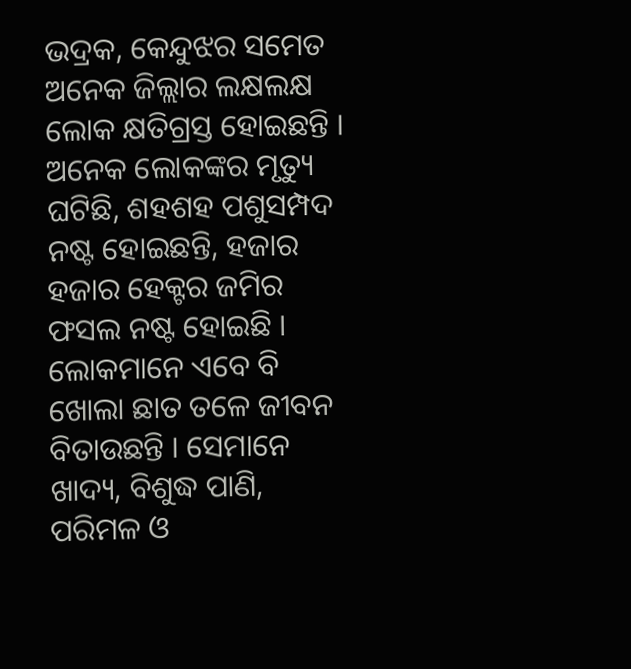ଭଦ୍ରକ, କେନ୍ଦୁଝର ସମେତ ଅନେକ ଜିଲ୍ଲାର ଲକ୍ଷଲକ୍ଷ ଲୋକ କ୍ଷତିଗ୍ରସ୍ତ ହୋଇଛନ୍ତି । ଅନେକ ଲୋକଙ୍କର ମୃତ୍ୟୁ ଘଟିଛି, ଶହଶହ ପଶୁସମ୍ପଦ ନଷ୍ଟ ହୋଇଛନ୍ତି, ହଜାର ହଜାର ହେକ୍ଟର ଜମିର ଫସଲ ନଷ୍ଟ ହୋଇଛି । ଲୋକମାନେ ଏବେ ବି ଖୋଲା ଛାତ ତଳେ ଜୀବନ ବିତାଉଛନ୍ତି । ସେମାନେ ଖାଦ୍ୟ, ବିଶୁଦ୍ଧ ପାଣି, ପରିମଳ ଓ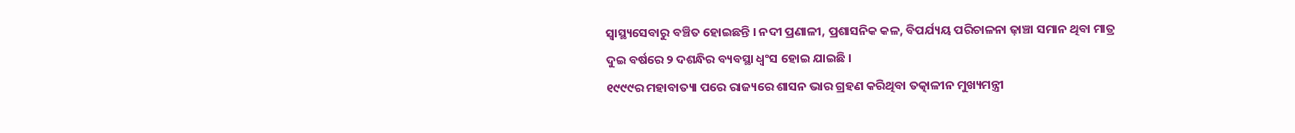ସ୍ୱାସ୍ଥ୍ୟସେବାରୁ ବଞ୍ଚିତ ହୋଇଛନ୍ତି । ନଦୀ ପ୍ରଣାଳୀ, ପ୍ରଶାସନିକ କଳ, ବିପର୍ଯ୍ୟୟ ପରିଚାଳନା ଢ଼ାଞ୍ଚା ସମାନ ଥିବା ମାତ୍ର ଦୁଇ ବର୍ଷରେ ୨ ଦଶନ୍ଧିର ବ୍ୟବସ୍ଥା ଧ୍ୱଂସ ହୋଇ ଯାଇଛି ।
୧୯୯୯ର ମହାବାତ୍ୟା ପରେ ରାଜ୍ୟରେ ଶାସନ ଭାର ଗ୍ରହଣ କରିଥିବା ତତ୍କାଳୀନ ମୁଖ୍ୟମନ୍ତ୍ରୀ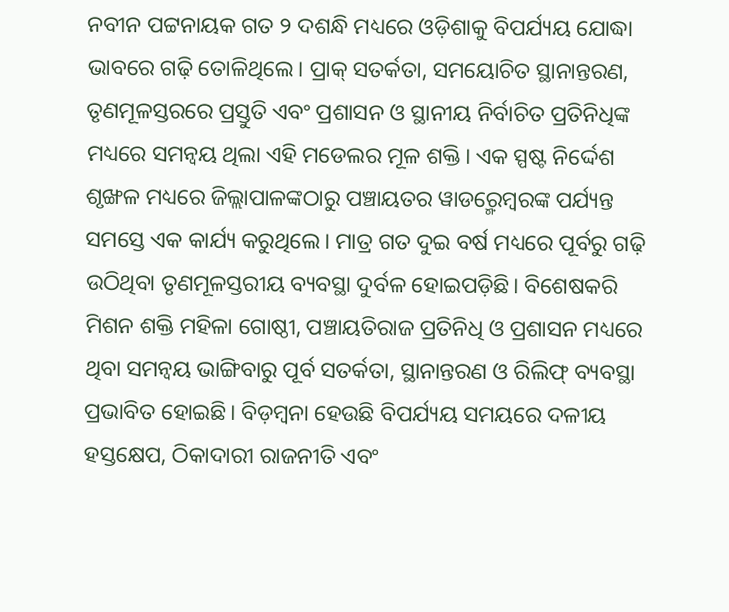ନବୀନ ପଟ୍ଟନାୟକ ଗତ ୨ ଦଶନ୍ଧି ମଧ୍ୟରେ ଓଡ଼ିଶାକୁ ବିପର୍ଯ୍ୟୟ ଯୋଦ୍ଧା ଭାବରେ ଗଢ଼ି ତୋଳିଥିଲେ। ପ୍ରାକ୍ ସତର୍କତା, ସମୟୋଚିତ ସ୍ଥାନାନ୍ତରଣ, ତୃଣମୂଳସ୍ତରରେ ପ୍ରସ୍ତୁତି ଏବଂ ପ୍ରଶାସନ ଓ ସ୍ଥାନୀୟ ନିର୍ବାଚିତ ପ୍ରତିନିଧିଙ୍କ ମଧ୍ୟରେ ସମନ୍ୱୟ ଥିଲା ଏହି ମଡେଲର ମୂଳ ଶକ୍ତି। ଏକ ସ୍ପଷ୍ଟ ନିର୍ଦ୍ଦେଶ ଶୃଙ୍ଖଳ ମଧ୍ୟରେ ଜିଲ୍ଲାପାଳଙ୍କଠାରୁ ପଞ୍ଚାୟତର ୱାଡର଼୍ମେମ୍ବରଙ୍କ ପର୍ଯ୍ୟନ୍ତ ସମସ୍ତେ ଏକ କାର୍ଯ୍ୟ କରୁଥିଲେ। ମାତ୍ର ଗତ ଦୁଇ ବର୍ଷ ମଧ୍ୟରେ ପୂର୍ବରୁ ଗଢ଼ି ଉଠିଥିବା ତୃଣମୂଳସ୍ତରୀୟ ବ୍ୟବସ୍ଥା ଦୁର୍ବଳ ହୋଇପଡ଼ିଛି। ବିଶେଷକରି ମିଶନ ଶକ୍ତି ମହିଳା ଗୋଷ୍ଠୀ, ପଞ୍ଚାୟତିରାଜ ପ୍ରତିନିଧି ଓ ପ୍ରଶାସନ ମଧ୍ୟରେ ଥିବା ସମନ୍ୱୟ ଭାଙ୍ଗିବାରୁ ପୂର୍ବ ସତର୍କତା, ସ୍ଥାନାନ୍ତରଣ ଓ ରିଲିଫ୍ ବ୍ୟବସ୍ଥା ପ୍ରଭାବିତ ହୋଇଛି। ବିଡ଼ମ୍ବନା ହେଉଛି ବିପର୍ଯ୍ୟୟ ସମୟରେ ଦଳୀୟ ହସ୍ତକ୍ଷେପ, ଠିକାଦାରୀ ରାଜନୀତି ଏବଂ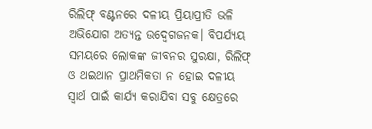ରିଲିଫ୍ ବଣ୍ଟନରେ ଦଳୀୟ ପ୍ରିୟାପ୍ରୀତି ଭଳି ଅଭିଯୋଗ ଅତ୍ୟନ୍ତ ଉଦ୍ବେଗଜନକ। ବିପର୍ଯ୍ୟୟ ସମୟରେ ଲୋକଙ୍କ ଜୀବନର ସୁରକ୍ଷା, ରିଲିଫ୍ ଓ ଥଇଥାନ ପ୍ରାଥମିକତା ନ ହୋଇ ଦଳୀୟ ସ୍ୱାର୍ଥ ପାଇଁ କାର୍ଯ୍ୟ କରାଯିବା ସବୁ କ୍ଷେତ୍ରରେ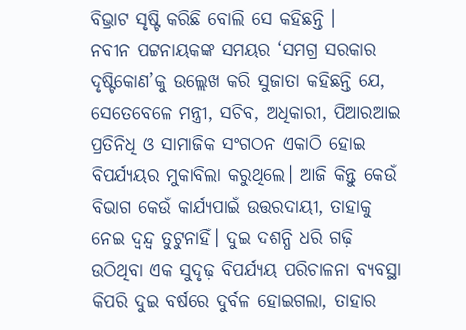ବିଭ୍ରାଟ ସୃଷ୍ଟି କରିଛି ବୋଲି ସେ କହିଛନ୍ତି ।
ନବୀନ ପଟ୍ଟନାୟକଙ୍କ ସମୟର ‘ସମଗ୍ର ସରକାର ଦୃଷ୍ଟିକୋଣ’କୁ ଉଲ୍ଲେଖ କରି ସୁଜାତା କହିଛନ୍ତି ଯେ, ସେତେବେଳେ ମନ୍ତ୍ରୀ, ସଚିବ, ଅଧିକାରୀ, ପିଆରଆଇ ପ୍ରତିନିଧି ଓ ସାମାଜିକ ସଂଗଠନ ଏକାଠି ହୋଇ ବିପର୍ଯ୍ୟୟର ମୁକାବିଲା କରୁଥିଲେ। ଆଜି କିନ୍ତୁ କେଉଁ ବିଭାଗ କେଉଁ କାର୍ଯ୍ୟପାଇଁ ଉତ୍ତରଦାୟୀ, ତାହାକୁ ନେଇ ଦ୍ୱନ୍ଦ୍ୱ ତୁଟୁନାହିଁ। ଦୁଇ ଦଶନ୍ଧି ଧରି ଗଢ଼ି ଉଠିଥିବା ଏକ ସୁଦୃଢ଼ ବିପର୍ଯ୍ୟୟ ପରିଚାଳନା ବ୍ୟବସ୍ଥା କିପରି ଦୁଇ ବର୍ଷରେ ଦୁର୍ବଳ ହୋଇଗଲା, ତାହାର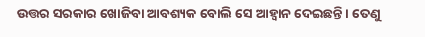ଉତ୍ତର ସରକାର ଖୋଜିବା ଆବଶ୍ୟକ ବୋଲି ସେ ଆହ୍ୱାନ ଦେଇଛନ୍ତି । ତେଣୁ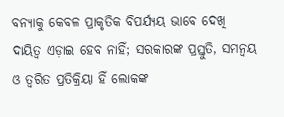ବନ୍ୟାକୁ କେବଳ ପ୍ରାକୃତିକ ବିପର୍ଯ୍ୟୟ ଭାବେ ଦେଖି ଦାୟିତ୍ୱ ଏଡ଼ାଇ ହେବ ନାହିଁ; ସରକାରଙ୍କ ପ୍ରସ୍ତୁତି, ସମନ୍ୱୟ ଓ ତ୍ୱରିତ ପ୍ରତିକ୍ରିୟା ହିଁ ଲୋକଙ୍କ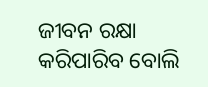ଜୀବନ ରକ୍ଷା କରିପାରିବ ବୋଲି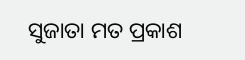ସୁଜାତା ମତ ପ୍ରକାଶ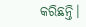କରିଛନ୍ତି।